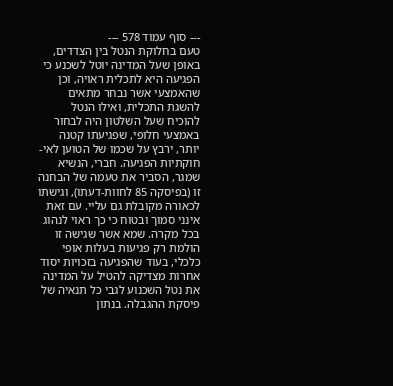--- סוף עמוד 578 ---
טעם בחלוקת הנטל בין הצדדים, באופן שעל המדינה יוטל לשכנע כי הפגיעה היא לתכלית ראויה, וכן שהאמצעי אשר נבחר מתאים להשגת התכלית, ואילו הנטל להוכיח שעל השלטון היה לבחור באמצעי חלופי, שפגיעתו קטנה יותר, ירבץ על שכמו של הטוען לאי-חוקתיות הפגיעה. חברי, הנשיא שמגר, הסביר את טעמה של הבחנה זו (בפיסקה 85 לחוות-דעתו), וגישתו לכאורה מקובלת גם עליי. עם זאת אינני סמוך ובטוח כי כך ראוי לנהוג בכל מקרה. שמא אשר שגישה זו הולמת רק פגיעות בעלות אופי כלכלי, בעוד שהפגיעה בזכויות יסוד אחרות מצדיקה להטיל על המדינה את נטל השכנוע לגבי כל תנאיה של פיסקת ההגבלה. בנתון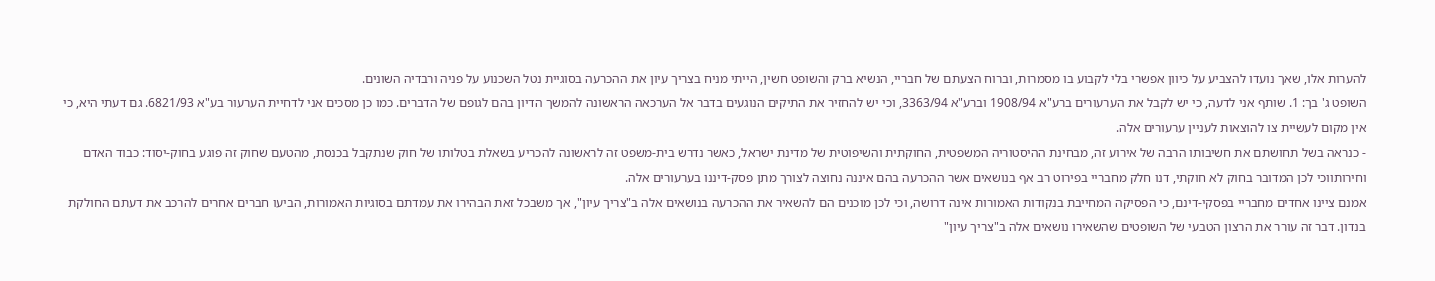להערות אלו, שאך נועדו להצביע על כיוון אפשרי בלי לקבוע בו מסמרות, וברוח הצעתם של חבריי, הנשיא ברק והשופט חשין, הייתי מניח בצריך עיון את ההכרעה בסוגיית נטל השכנוע על פניה ורבדיה השונים.
השופט ג' בך: 1. שותף אני לדעה, כי יש לקבל את הערעורים ברע"א 1908/94 וברע"א 3363/94, וכי יש להחזיר את התיקים הנוגעים בדבר אל הערכאה הראשונה להמשך הדיון בהם לגופם של הדברים. כמו כן מסכים אני לדחיית הערעור בע"א 6821/93. גם דעתי היא, כי אין מקום לעשיית צו להוצאות לעניין ערעורים אלה.
- כנראה בשל תחושתם את חשיבותו הרבה של אירוע זה, מבחינת ההיסטוריה המשפטית, החוקתית והשיפוטית של מדינת ישראל, כאשר נדרש בית-משפט זה לראשונה להכריע בשאלת בטלותו של חוק שנתקבל בכנסת, מהטעם שחוק זה פוגע בחוק-יסוד: כבוד האדם וחירותווכי לכן המדובר בחוק לא חוקתי, דנו חלק מחבריי בפירוט רב אף בנושאים אשר ההכרעה בהם איננה נחוצה לצורך מתן פסק-דיננו בערעורים אלה.
אמנם ציינו אחדים מחבריי בפסקי-דינם, כי הפסיקה המחייבת בנקודות האמורות אינה דרושה, וכי לכן מוכנים הם להשאיר את ההכרעה בנושאים אלה ב"צריך עיון", אך משבכל זאת הבהירו את עמדתם בסוגיות האמורות, הביעו חברים אחרים להרכב את דעתם החולקת בנדון. דבר זה עורר את הרצון הטבעי של השופטים שהשאירו נושאים אלה ב"צריך עיון"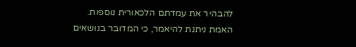להבהיר את עמדתם הלכאורית נוספות.
האמת ניתנת להיאמר, כי המדובר בנושאים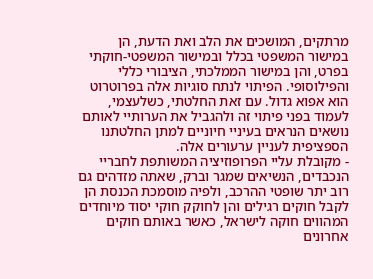מרתקים, המושכים את הלב ואת הדעת, הן במישור המשפטי בכלל ובמישור המשפטי-חוקתי בפרט, והן במישור הממלכתי, הציבורי כללי והפילוסופי. הפיתוי לנתח סוגיות אלה בפרוטרוט הוא אפוא גדול. עם זאת החלטתי, כשלעצמי, לעמוד בפני פיתוי זה ולהגביל את הערותיי לאותם נושאים הנראים בעיניי חיוניים למתן החלטתנו הספציפית לעניין ערעורים אלה.
- מקובלת עליי הפרופוזיציה המשותפת לחבריי הנכבדים, הנשיאים שמגר וברק, שאתה מזדהים גם רוב יתר שופטי ההרכב, ולפיה מוסמכת הכנסת הן לקבל חוקים רגילים והן לחוקק חוקי יסוד מיוחדים המהווים חוקה לישראל, כאשר באותם חוקים אחרונים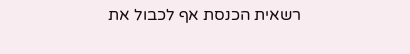רשאית הכנסת אף לכבול את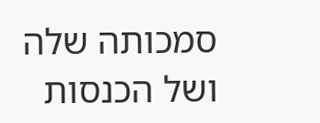סמכותה שלה ושל הכנסות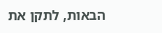הבאות, לתקן את